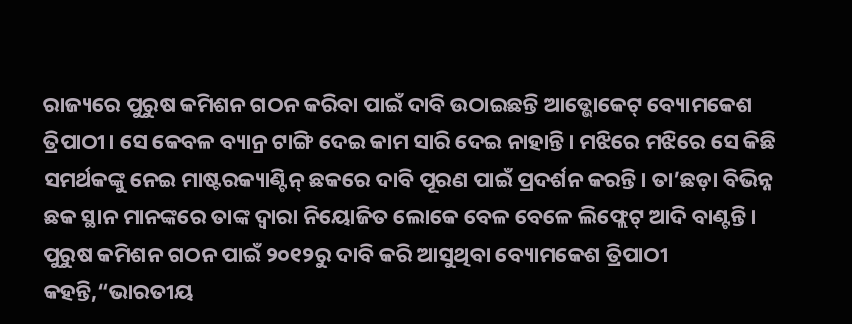ରାଜ୍ୟରେ ପୁରୁଷ କମିଶନ ଗଠନ କରିବା ପାଇଁ ଦାବି ଉଠାଇଛନ୍ତି ଆଡ୍ଭୋକେଟ୍ ବ୍ୟୋମକେଶ ତ୍ରିପାଠୀ। ସେ କେବଳ ବ୍ୟାନ୍ର ଟାଙ୍ଗି ଦେଇ କାମ ସାରି ଦେଇ ନାହାନ୍ତି। ମଝିରେ ମଝିରେ ସେ କିଛି ସମର୍ଥକଙ୍କୁ ନେଇ ମାଷ୍ଟରକ୍ୟାଣ୍ଟିନ୍ ଛକରେ ଦାବି ପୂରଣ ପାଇଁ ପ୍ରଦର୍ଶନ କରନ୍ତି। ତା’ଛଡ଼ା ବିଭିନ୍ନ ଛକ ସ୍ଥାନ ମାନଙ୍କରେ ତାଙ୍କ ଦ୍ୱାରା ନିୟୋଜିତ ଲୋକେ ବେଳ ବେଳେ ଲିଫ୍ଲେଟ୍ ଆଦି ବାଣ୍ଟନ୍ତି।
ପୁରୁଷ କମିଶନ ଗଠନ ପାଇଁ ୨୦୧୨ରୁ ଦାବି କରି ଆସୁଥିବା ବ୍ୟୋମକେଶ ତ୍ରିପାଠୀ କହନ୍ତି,“ଭାରତୀୟ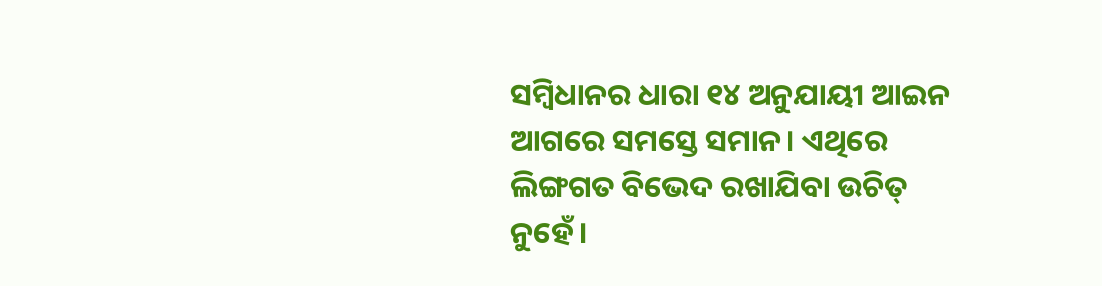ସମ୍ବିଧାନର ଧାରା ୧୪ ଅନୁଯାୟୀ ଆଇନ ଆଗରେ ସମସ୍ତେ ସମାନ। ଏଥିରେ ଲିଙ୍ଗଗତ ବିଭେଦ ରଖାଯିବା ଉଚିତ୍ ନୁହେଁ।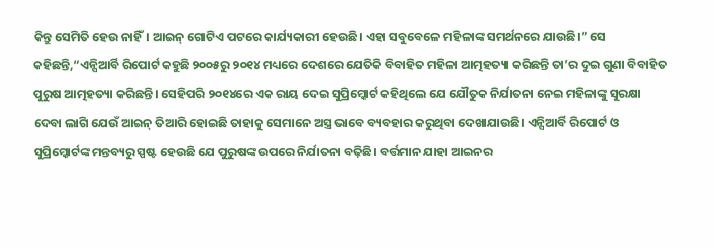କିନ୍ତୁ ସେମିତି ହେଉ ନାହିଁ। ଆଇନ୍ ଗୋଟିଏ ପଟରେ କାର୍ଯ୍ୟକାରୀ ହେଉଛି। ଏହା ସବୁବେଳେ ମହିଳାଙ୍କ ସମର୍ଥନରେ ଯାଉଛି।” ସେ କହିଛନ୍ତି,“ଏନ୍ସିଆର୍ବି ରିପୋର୍ଟ କହୁଛି ୨୦୦୫ରୁ ୨୦୧୪ ମଧ୍ୟରେ ଦେଶରେ ଯେତିକି ବିବାହିତ ମହିଳା ଆତ୍ମହତ୍ୟା କରିଛନ୍ତି ତା’ର ଦୁଇ ଗୁଣା ବିବାହିତ ପୁରୁଷ ଆତ୍ମହତ୍ୟା କରିଛନ୍ତି। ସେହିପରି ୨୦୧୪ରେ ଏକ ରାୟ ଦେଇ ସୁପ୍ରିମ୍କୋର୍ଟ କହିଥିଲେ ଯେ ଯୌତୁକ ନିର୍ଯାତନା ନେଇ ମହିଳାଙ୍କୁ ସୁରକ୍ଷା ଦେବା ଲାଗି ଯେଉଁ ଆଇନ୍ ତିଆରି ହୋଇଛି ତାହାକୁ ସେମାନେ ଅସ୍ତ୍ର ଭାବେ ବ୍ୟବହାର କରୁଥିବା ଦେଖାଯାଉଛି। ଏନ୍ସିଆର୍ବି ରିପୋର୍ଟ ଓ ସୁପ୍ରିମ୍କୋର୍ଟଙ୍କ ମନ୍ତବ୍ୟରୁ ସ୍ପଷ୍ଟ ହେଉଛି ଯେ ପୁରୁଷଙ୍କ ଉପରେ ନିର୍ଯାତନା ବଢ଼ିଛି। ବର୍ତ୍ତମାନ ଯାହା ଆଇନର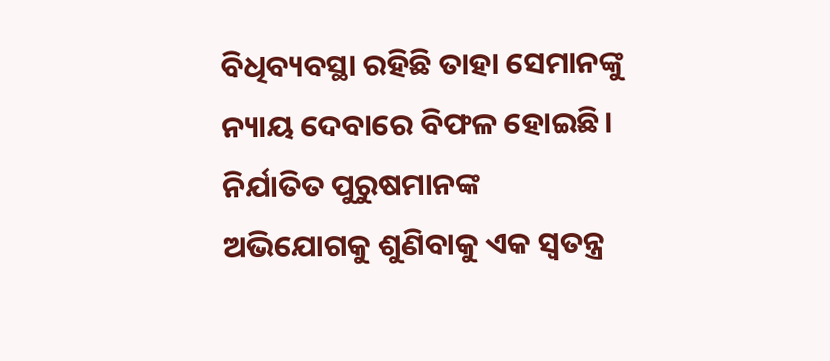ବିଧିବ୍ୟବସ୍ଥା ରହିଛି ତାହା ସେମାନଙ୍କୁ ନ୍ୟାୟ ଦେବାରେ ବିଫଳ ହୋଇଛି। ନିର୍ଯାତିତ ପୁରୁଷମାନଙ୍କ ଅଭିଯୋଗକୁ ଶୁଣିବାକୁ ଏକ ସ୍ୱତନ୍ତ୍ର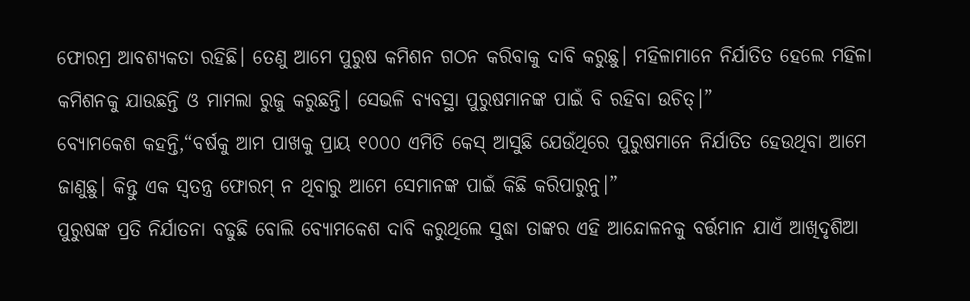ଫୋରମ୍ର ଆବଶ୍ୟକତା ରହିଛି। ତେଣୁ ଆମେ ପୁରୁଷ କମିଶନ ଗଠନ କରିବାକୁ ଦାବି କରୁଛୁ। ମହିଳାମାନେ ନିର୍ଯାତିତ ହେଲେ ମହିଳା କମିଶନକୁ ଯାଉଛନ୍ତି ଓ ମାମଲା ରୁଜୁ କରୁଛନ୍ତି। ସେଭଳି ବ୍ୟବସ୍ଥା ପୁରୁଷମାନଙ୍କ ପାଇଁ ବି ରହିବା ଉଚିତ୍।”
ବ୍ୟୋମକେଶ କହନ୍ତି,“ବର୍ଷକୁ ଆମ ପାଖକୁ ପ୍ରାୟ ୧୦୦୦ ଏମିତି କେସ୍ ଆସୁଛି ଯେଉଁଥିରେ ପୁରୁଷମାନେ ନିର୍ଯାତିତ ହେଉଥିବା ଆମେ ଜାଣୁଛୁ। କିନ୍ତୁ ଏକ ସ୍ୱତନ୍ତ୍ର ଫୋରମ୍ ନ ଥିବାରୁ ଆମେ ସେମାନଙ୍କ ପାଇଁ କିଛି କରିପାରୁନୁ।”
ପୁରୁଷଙ୍କ ପ୍ରତି ନିର୍ଯାତନା ବଢୁଛି ବୋଲି ବ୍ୟୋମକେଶ ଦାବି କରୁଥିଲେ ସୁଦ୍ଧା ତାଙ୍କର ଏହି ଆନ୍ଦୋଳନକୁ ବର୍ତ୍ତମାନ ଯାଏଁ ଆଖିଦୃଶିଆ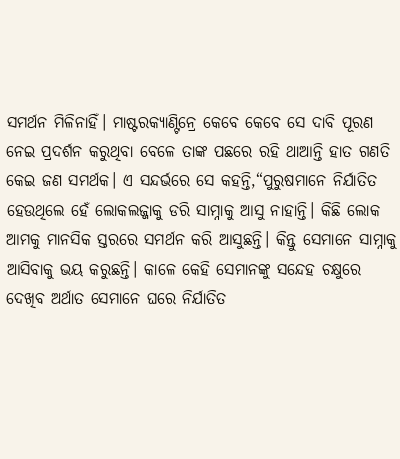ସମର୍ଥନ ମିଳିନାହିଁ। ମାଷ୍ଟରକ୍ୟାଣ୍ଟିନ୍ରେ କେବେ କେବେ ସେ ଦାବି ପୂରଣ ନେଇ ପ୍ରଦର୍ଶନ କରୁଥିବା ବେଳେ ତାଙ୍କ ପଛରେ ରହି ଥାଆନ୍ତି ହାତ ଗଣତି କେଇ ଜଣ ସମର୍ଥକ। ଏ ସନ୍ଦର୍ଭରେ ସେ କହନ୍ତି,“ପୁରୁଷମାନେ ନିର୍ଯାତିତ ହେଉଥିଲେ ହେଁ ଲୋକଲଜ୍ଜାକୁ ଡରି ସାମ୍ନାକୁ ଆସୁ ନାହାନ୍ତି। କିଛି ଲୋକ ଆମକୁ ମାନସିକ ସ୍ତରରେ ସମର୍ଥନ କରି ଆସୁଛନ୍ତି। କିନ୍ତୁ ସେମାନେ ସାମ୍ନାକୁ ଆସିବାକୁ ଭୟ କରୁଛନ୍ତି। କାଳେ କେହି ସେମାନଙ୍କୁ ସନ୍ଦେହ ଚକ୍ଷୁରେ ଦେଖିବ ଅର୍ଥାତ ସେମାନେ ଘରେ ନିର୍ଯାତିତ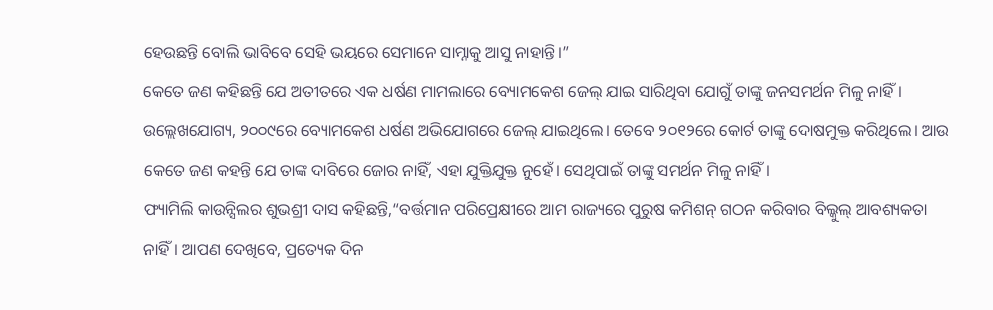ହେଉଛନ୍ତି ବୋଲି ଭାବିବେ ସେହି ଭୟରେ ସେମାନେ ସାମ୍ନାକୁ ଆସୁ ନାହାନ୍ତି।”
କେତେ ଜଣ କହିଛନ୍ତି ଯେ ଅତୀତରେ ଏକ ଧର୍ଷଣ ମାମଲାରେ ବ୍ୟୋମକେଶ ଜେଲ୍ ଯାଇ ସାରିଥିବା ଯୋଗୁଁ ତାଙ୍କୁ ଜନସମର୍ଥନ ମିଳୁ ନାହିଁ। ଉଲ୍ଲେଖଯୋଗ୍ୟ, ୨୦୦୯ରେ ବ୍ୟୋମକେଶ ଧର୍ଷଣ ଅଭିଯୋଗରେ ଜେଲ୍ ଯାଇଥିଲେ। ତେବେ ୨୦୧୨ରେ କୋର୍ଟ ତାଙ୍କୁ ଦୋଷମୁକ୍ତ କରିଥିଲେ। ଆଉ କେତେ ଜଣ କହନ୍ତି ଯେ ତାଙ୍କ ଦାବିରେ ଜୋର ନାହିଁ, ଏହା ଯୁକ୍ତିଯୁକ୍ତ ନୁହେଁ। ସେଥିପାଇଁ ତାଙ୍କୁ ସମର୍ଥନ ମିଳୁ ନାହିଁ।
ଫ୍ୟାମିଲି କାଉନ୍ସିଲର ଶୁଭଶ୍ରୀ ଦାସ କହିଛନ୍ତି,“ବର୍ତ୍ତମାନ ପରିପ୍ରେକ୍ଷୀରେ ଆମ ରାଜ୍ୟରେ ପୁରୁଷ କମିଶନ୍ ଗଠନ କରିବାର ବିଲ୍କୁଲ୍ ଆବଶ୍ୟକତା ନାହିଁ। ଆପଣ ଦେଖିବେ, ପ୍ରତ୍ୟେକ ଦିନ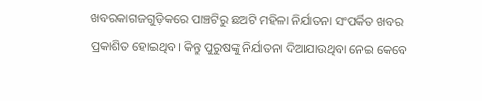ଖବରକାଗଜଗୁଡ଼ିକରେ ପାଞ୍ଚଟିରୁ ଛଅଟି ମହିଳା ନିର୍ଯାତନା ସଂପର୍କିତ ଖବର ପ୍ରକାଶିତ ହୋଇଥିବ। କିନ୍ତୁ ପୁରୁଷଙ୍କୁ ନିର୍ଯାତନା ଦିଆଯାଉଥିବା ନେଇ କେବେ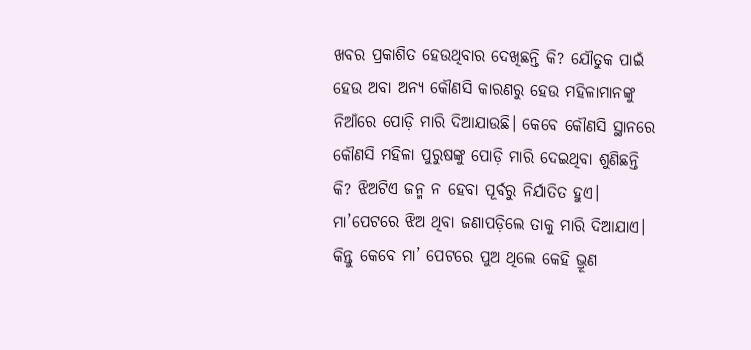ଖବର ପ୍ରକାଶିତ ହେଉଥିବାର ଦେଖିଛନ୍ତି କି? ଯୌତୁକ ପାଇଁ ହେଉ ଅବା ଅନ୍ୟ କୌଣସି କାରଣରୁ ହେଉ ମହିଳାମାନଙ୍କୁ ନିଆଁରେ ପୋଡ଼ି ମାରି ଦିଆଯାଉଛି। କେବେ କୌଣସି ସ୍ଥାନରେ କୌଣସି ମହିଳା ପୁରୁଷଙ୍କୁ ପୋଡ଼ି ମାରି ଦେଇଥିବା ଶୁଣିଛନ୍ତି କି? ଝିଅଟିଏ ଜନ୍ମ ନ ହେବା ପୂର୍ବରୁ ନିର୍ଯାତିତ ହୁଏ। ମା’ପେଟରେ ଝିଅ ଥିବା ଜଣାପଡ଼ିଲେ ତାକୁ ମାରି ଦିଆଯାଏ। କିନ୍ତୁ କେବେ ମା’ ପେଟରେ ପୁଅ ଥିଲେ କେହି ଭ୍ରୂଣ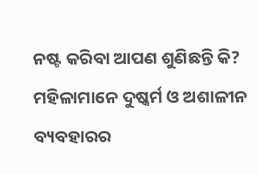ନଷ୍ଟ କରିବା ଆପଣ ଶୁଣିଛନ୍ତି କି? ମହିଳାମାନେ ଦୁଷ୍କର୍ମ ଓ ଅଶାଳୀନ ବ୍ୟବହାରର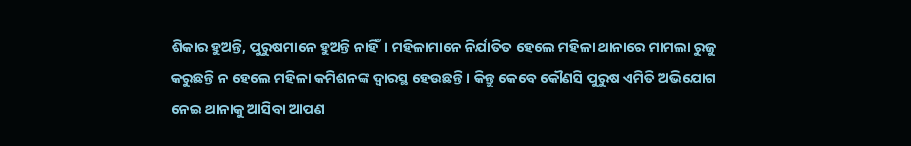ଶିକାର ହୁଅନ୍ତି, ପୁରୁଷମାନେ ହୁଅନ୍ତି ନାହିଁ। ମହିଳାମାନେ ନିର୍ଯାତିତ ହେଲେ ମହିଳା ଥାନାରେ ମାମଲା ରୁଜୁ କରୁଛନ୍ତି ନ ହେଲେ ମହିଳା କମିଶନଙ୍କ ଦ୍ୱାରସ୍ଥ ହେଉଛନ୍ତି। କିନ୍ତୁ କେବେ କୌଣସି ପୁରୁଷ ଏମିତି ଅଭିଯୋଗ ନେଇ ଥାନାକୁ ଆସିବା ଆପଣ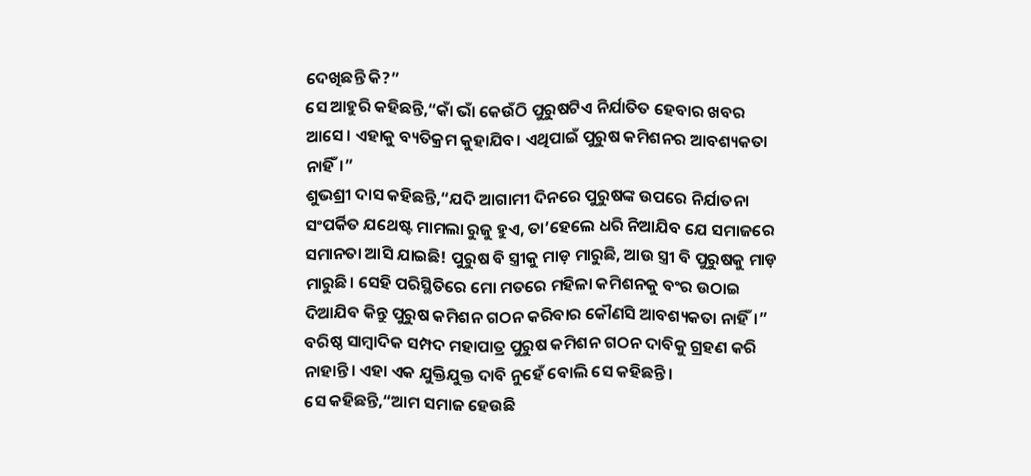ଦେଖିଛନ୍ତି କି?”
ସେ ଆହୁରି କହିଛନ୍ତି,“କାଁ ଭାଁ କେଉଁଠି ପୁରୁଷଟିଏ ନିର୍ଯାତିତ ହେବାର ଖବର ଆସେ। ଏହାକୁ ବ୍ୟତିକ୍ରମ କୁହାଯିବ। ଏଥିପାଇଁ ପୁରୁଷ କମିଶନର ଆବଶ୍ୟକତା ନାହିଁ।”
ଶୁଭଶ୍ରୀ ଦାସ କହିଛନ୍ତି,“ଯଦି ଆଗାମୀ ଦିନରେ ପୁରୁଷଙ୍କ ଉପରେ ନିର୍ଯାତନା ସଂପର୍କିତ ଯଥେଷ୍ଟ ମାମଲା ରୁଜୁ ହୁଏ, ତା’ହେଲେ ଧରି ନିଆଯିବ ଯେ ସମାଜରେ ସମାନତା ଆସି ଯାଇଛି! ପୁରୁଷ ବି ସ୍ତ୍ରୀକୁ ମାଡ଼ ମାରୁଛି, ଆଉ ସ୍ତ୍ରୀ ବି ପୁରୁଷକୁ ମାଡ଼ ମାରୁଛି। ସେହି ପରିସ୍ଥିତିରେ ମୋ ମତରେ ମହିଳା କମିଶନକୁ ବଂର ଉଠାଇ ଦିଆଯିବ କିନ୍ତୁ ପୁରୁଷ କମିଶନ ଗଠନ କରିବାର କୌଣସି ଆବଶ୍ୟକତା ନାହିଁ।”
ବରିଷ୍ଠ ସାମ୍ବାଦିକ ସମ୍ପଦ ମହାପାତ୍ର ପୁରୁଷ କମିଶନ ଗଠନ ଦାବିକୁ ଗ୍ରହଣ କରି ନାହାନ୍ତି। ଏହା ଏକ ଯୁକ୍ତିଯୁକ୍ତ ଦାବି ନୁହେଁ ବୋଲି ସେ କହିଛନ୍ତି।
ସେ କହିଛନ୍ତି,“ଆମ ସମାଜ ହେଉଛି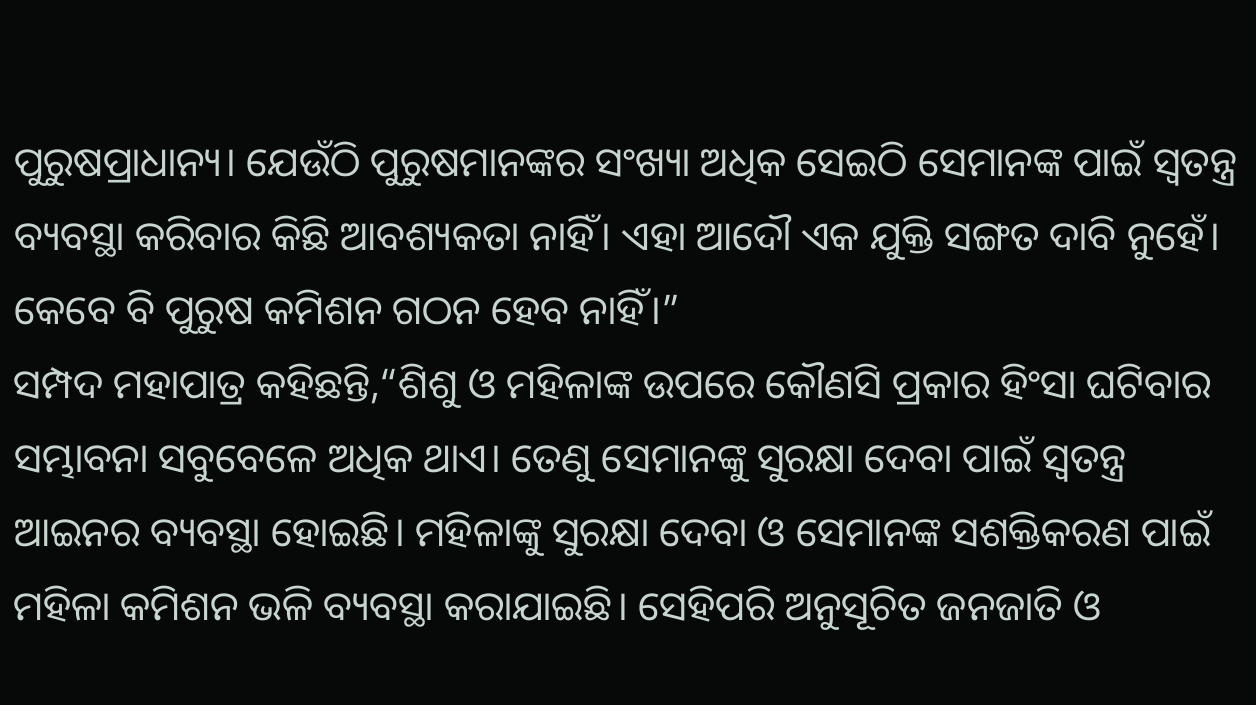ପୁରୁଷପ୍ରାଧାନ୍ୟ। ଯେଉଁଠି ପୁରୁଷମାନଙ୍କର ସଂଖ୍ୟା ଅଧିକ ସେଇଠି ସେମାନଙ୍କ ପାଇଁ ସ୍ୱତନ୍ତ୍ର ବ୍ୟବସ୍ଥା କରିବାର କିଛି ଆବଶ୍ୟକତା ନାହିଁ। ଏହା ଆଦୌ ଏକ ଯୁକ୍ତି ସଙ୍ଗତ ଦାବି ନୁହେଁ। କେବେ ବି ପୁରୁଷ କମିଶନ ଗଠନ ହେବ ନାହିଁ।”
ସମ୍ପଦ ମହାପାତ୍ର କହିଛନ୍ତି,“ଶିଶୁ ଓ ମହିଳାଙ୍କ ଉପରେ କୌଣସି ପ୍ରକାର ହିଂସା ଘଟିବାର ସମ୍ଭାବନା ସବୁବେଳେ ଅଧିକ ଥାଏ। ତେଣୁ ସେମାନଙ୍କୁ ସୁରକ୍ଷା ଦେବା ପାଇଁ ସ୍ୱତନ୍ତ୍ର ଆଇନର ବ୍ୟବସ୍ଥା ହୋଇଛି। ମହିଳାଙ୍କୁ ସୁରକ୍ଷା ଦେବା ଓ ସେମାନଙ୍କ ସଶକ୍ତିକରଣ ପାଇଁ ମହିଳା କମିଶନ ଭଳି ବ୍ୟବସ୍ଥା କରାଯାଇଛି। ସେହିପରି ଅନୁସୂଚିତ ଜନଜାତି ଓ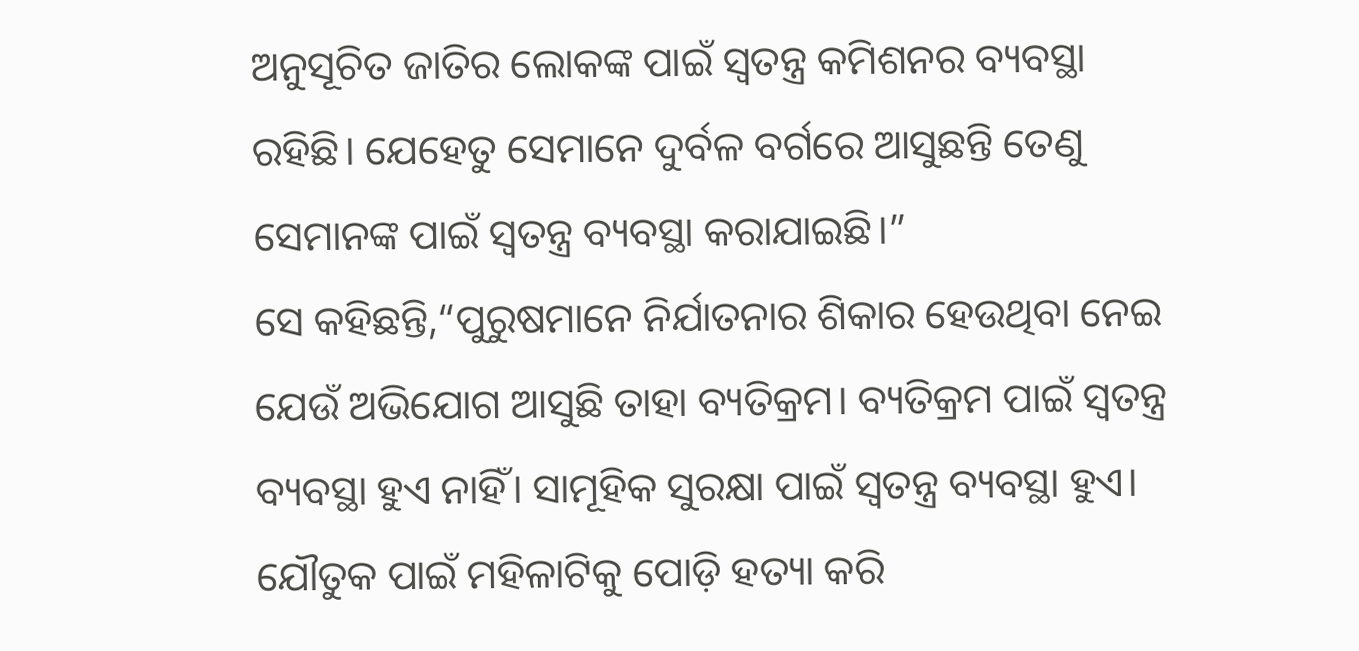ଅନୁସୂଚିତ ଜାତିର ଲୋକଙ୍କ ପାଇଁ ସ୍ୱତନ୍ତ୍ର କମିଶନର ବ୍ୟବସ୍ଥା ରହିଛି। ଯେହେତୁ ସେମାନେ ଦୁର୍ବଳ ବର୍ଗରେ ଆସୁଛନ୍ତି ତେଣୁ ସେମାନଙ୍କ ପାଇଁ ସ୍ୱତନ୍ତ୍ର ବ୍ୟବସ୍ଥା କରାଯାଇଛି।”
ସେ କହିଛନ୍ତି,“ପୁରୁଷମାନେ ନିର୍ଯାତନାର ଶିକାର ହେଉଥିବା ନେଇ ଯେଉଁ ଅଭିଯୋଗ ଆସୁଛି ତାହା ବ୍ୟତିକ୍ରମ। ବ୍ୟତିକ୍ରମ ପାଇଁ ସ୍ୱତନ୍ତ୍ର ବ୍ୟବସ୍ଥା ହୁଏ ନାହିଁ। ସାମୂହିକ ସୁରକ୍ଷା ପାଇଁ ସ୍ୱତନ୍ତ୍ର ବ୍ୟବସ୍ଥା ହୁଏ। ଯୌତୁକ ପାଇଁ ମହିଳାଟିକୁ ପୋଡ଼ି ହତ୍ୟା କରି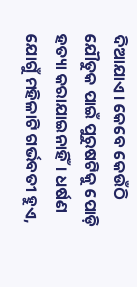ଦିଆଯାଏ। କେବେ କେଉଁଠି ଯୌତୁକ ପାଇଁ ପୁରୁଷଟିକୁ ପୋଡ଼ି ହତ୍ୟା କରାଯାଇନାହିଁ। ଧର୍ଷଣ ଯୋଗୁଁ ମହିଳାଟି ଗର୍ଭବତୀ ହୁଏ,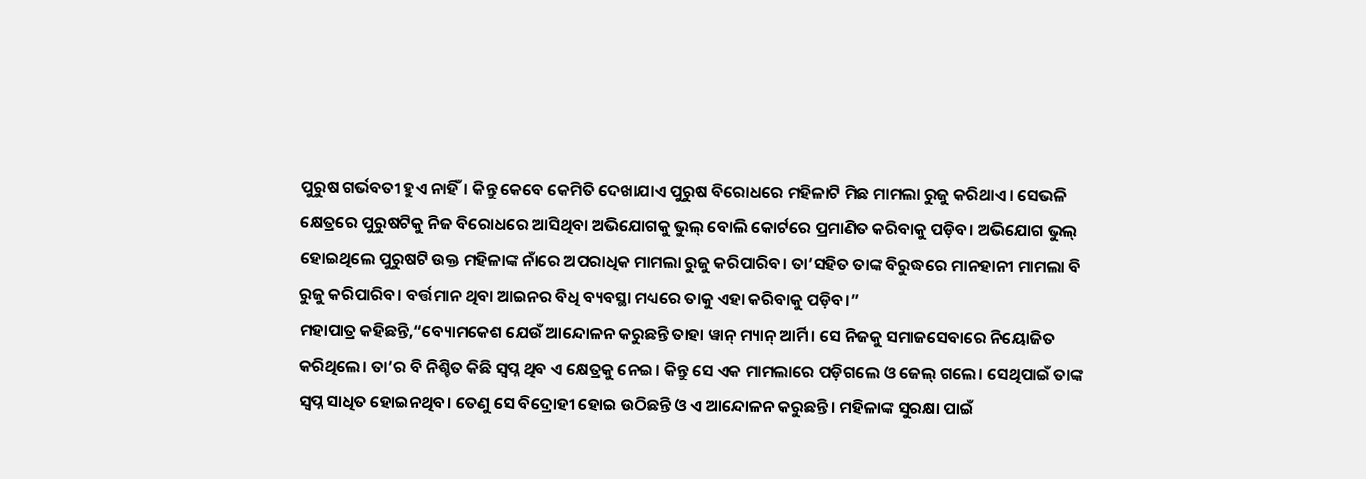ପୁରୁଷ ଗର୍ଭବତୀ ହୁଏ ନାହିଁ। କିନ୍ତୁ କେବେ କେମିତି ଦେଖାଯାଏ ପୁରୁଷ ବିରୋଧରେ ମହିଳାଟି ମିଛ ମାମଲା ରୁଜୁ କରିଥାଏ। ସେଭଳି କ୍ଷେତ୍ରରେ ପୁରୁଷଟିକୁ ନିଜ ବିରୋଧରେ ଆସିଥିବା ଅଭିଯୋଗକୁ ଭୁଲ୍ ବୋଲି କୋର୍ଟରେ ପ୍ରମାଣିତ କରିବାକୁ ପଡ଼ିବ। ଅଭିଯୋଗ ଭୁଲ୍ ହୋଇଥିଲେ ପୁରୁଷଟି ଉକ୍ତ ମହିଳାଙ୍କ ନାଁରେ ଅପରାଧିକ ମାମଲା ରୁଜୁ କରିପାରିବ। ତା’ସହିତ ତାଙ୍କ ବିରୁଦ୍ଧରେ ମାନହାନୀ ମାମଲା ବି ରୁଜୁ କରିପାରିବ। ବର୍ତ୍ତମାନ ଥିବା ଆଇନର ବିଧି ବ୍ୟବସ୍ଥା ମଧ୍ୟରେ ତାକୁ ଏହା କରିବାକୁ ପଡ଼ିବ।”
ମହାପାତ୍ର କହିଛନ୍ତି,“ବ୍ୟୋମକେଶ ଯେଉଁ ଆନ୍ଦୋଳନ କରୁଛନ୍ତି ତାହା ୱାନ୍ ମ୍ୟାନ୍ ଆର୍ମି। ସେ ନିଜକୁ ସମାଜସେବାରେ ନିୟୋଜିତ କରିଥିଲେ। ତା’ର ବି ନିଶ୍ଚିତ କିଛି ସ୍ୱପ୍ନ ଥିବ ଏ କ୍ଷେତ୍ରକୁ ନେଇ। କିନ୍ତୁ ସେ ଏକ ମାମଲାରେ ପଡ଼ିଗଲେ ଓ ଜେଲ୍ ଗଲେ। ସେଥିପାଇଁ ତାଙ୍କ ସ୍ୱପ୍ନ ସାଧିତ ହୋଇନଥିବ। ତେଣୁ ସେ ବିଦ୍ରୋହୀ ହୋଇ ଉଠିଛନ୍ତି ଓ ଏ ଆନ୍ଦୋଳନ କରୁଛନ୍ତି। ମହିଳାଙ୍କ ସୁରକ୍ଷା ପାଇଁ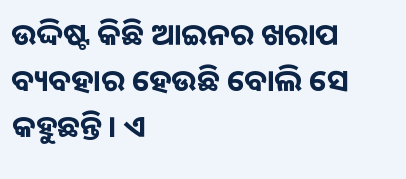ଉଦ୍ଦିଷ୍ଟ କିଛି ଆଇନର ଖରାପ ବ୍ୟବହାର ହେଉଛି ବୋଲି ସେ କହୁଛନ୍ତି। ଏ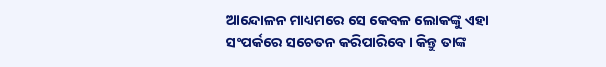ଆନ୍ଦୋଳନ ମାଧ୍ୟମରେ ସେ କେବଳ ଲୋକଙ୍କୁ ଏହା ସଂପର୍କରେ ସଚେତନ କରିପାରିବେ। କିନ୍ତୁ ତାଙ୍କ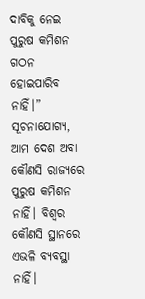ଦାବିକୁ ନେଇ ପୁରୁଷ କମିଶନ ଗଠନ ହୋଇପାରିବ ନାହିଁ।”
ସୂଚନାଯୋଗ୍ୟ, ଆମ ଦେଶ ଅବା କୌଣସି ରାଜ୍ୟରେ ପୁରୁଷ କମିଶନ ନାହିଁ। ବିଶ୍ୱର କୌଣସି ସ୍ଥାନରେ ଏଭଳି ବ୍ୟବସ୍ଥା ନାହିଁ।